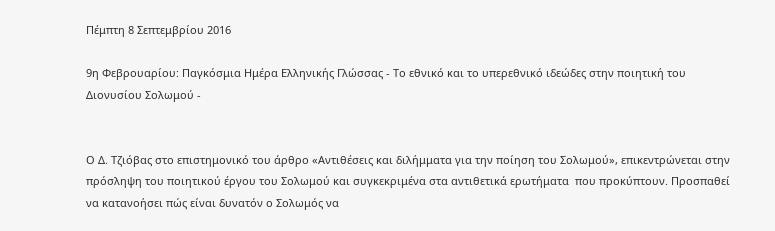Πέμπτη 8 Σεπτεμβρίου 2016

9η Φεβρουαρίου: Παγκόσμια Ημέρα Ελληνικής Γλώσσας - Το εθνικό και το υπερεθνικό ιδεώδες στην ποιητική του Διονυσίου Σολωμού -


Ο Δ. Τζιόβας στο επιστημονικό του άρθρο «Αντιθέσεις και διλήμματα για την ποίηση του Σολωμού», επικεντρώνεται στην πρόσληψη του ποιητικού έργου του Σολωμού και συγκεκριμένα στα αντιθετικά ερωτήματα  που προκύπτουν. Προσπαθεί να κατανοήσει πώς είναι δυνατόν ο Σολωμός να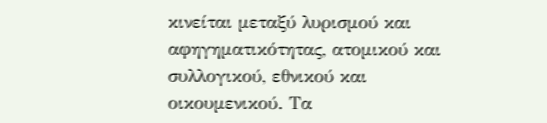κινείται μεταξύ λυρισμού και αφηγηματικότητας, ατομικού και συλλογικού, εθνικού και οικουμενικού. Τα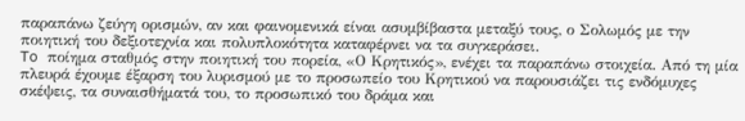παραπάνω ζεύγη ορισμών, αν και φαινομενικά είναι ασυμβίβαστα μεταξύ τους, ο Σολωμός με την ποιητική του δεξιοτεχνία και πολυπλοκότητα καταφέρνει να τα συγκεράσει.
To ποίημα σταθμός στην ποιητική του πορεία, «Ο Κρητικός», ενέχει τα παραπάνω στοιχεία. Από τη μία πλευρά έχουμε έξαρση του λυρισμού με το προσωπείο του Κρητικού να παρουσιάζει τις ενδόμυχες σκέψεις, τα συναισθήματά του, το προσωπικό του δράμα και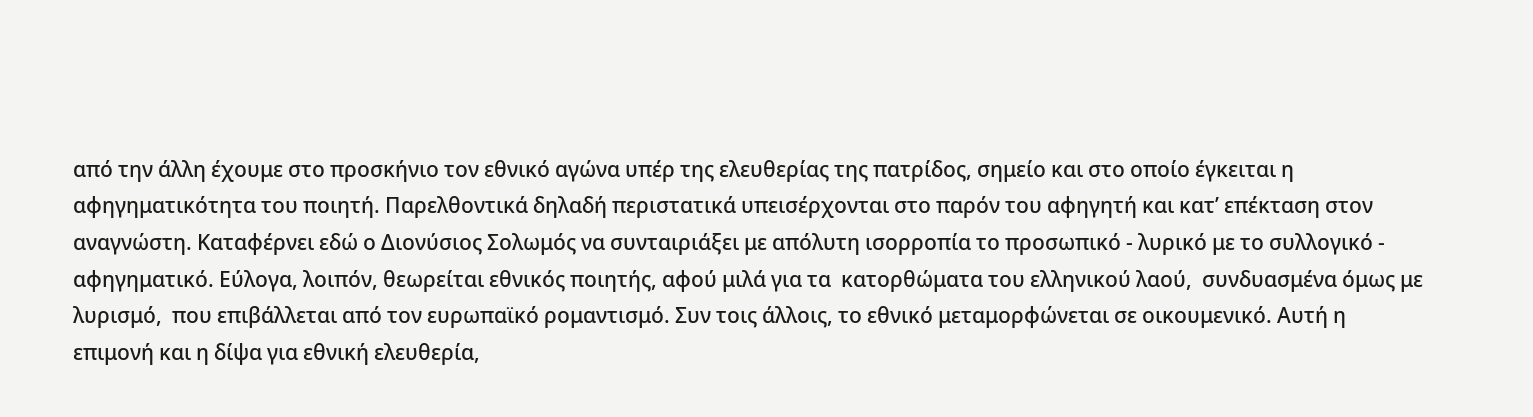από την άλλη έχουμε στο προσκήνιο τον εθνικό αγώνα υπέρ της ελευθερίας της πατρίδος, σημείο και στο οποίο έγκειται η αφηγηματικότητα του ποιητή. Παρελθοντικά δηλαδή περιστατικά υπεισέρχονται στο παρόν του αφηγητή και κατ’ επέκταση στον αναγνώστη. Καταφέρνει εδώ ο Διονύσιος Σολωμός να συνταιριάξει με απόλυτη ισορροπία το προσωπικό - λυρικό με το συλλογικό - αφηγηματικό. Εύλογα, λοιπόν, θεωρείται εθνικός ποιητής, αφού μιλά για τα  κατορθώματα του ελληνικού λαού,  συνδυασμένα όμως με λυρισμό,  που επιβάλλεται από τον ευρωπαϊκό ρομαντισμό. Συν τοις άλλοις, το εθνικό μεταμορφώνεται σε οικουμενικό. Αυτή η επιμονή και η δίψα για εθνική ελευθερία,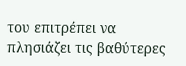του επιτρέπει να πλησιάζει τις βαθύτερες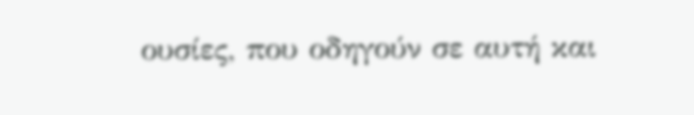ουσίες, που οδηγούν σε αυτή και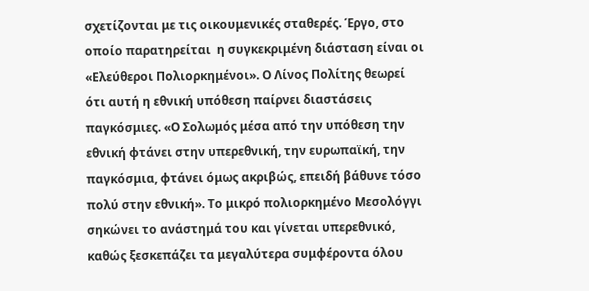σχετίζονται με τις οικουμενικές σταθερές. Έργο, στο οποίο παρατηρείται  η συγκεκριμένη διάσταση είναι οι «Ελεύθεροι Πολιορκημένοι». Ο Λίνος Πολίτης θεωρεί ότι αυτή η εθνική υπόθεση παίρνει διαστάσεις παγκόσμιες. «Ο Σολωμός μέσα από την υπόθεση την εθνική φτάνει στην υπερεθνική, την ευρωπαϊκή, την παγκόσμια, φτάνει όμως ακριβώς, επειδή βάθυνε τόσο πολύ στην εθνική». Το μικρό πολιορκημένο Μεσολόγγι σηκώνει το ανάστημά του και γίνεται υπερεθνικό, καθώς ξεσκεπάζει τα μεγαλύτερα συμφέροντα όλου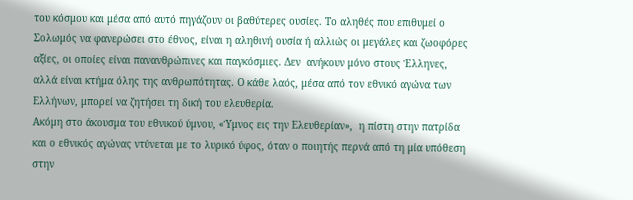του κόσμου και μέσα από αυτό πηγάζουν οι βαθύτερες ουσίες. Το αληθές που επιθυμεί ο Σολωμός να φανερώσει στο έθνος, είναι η αληθινή ουσία ή αλλιώς οι μεγάλες και ζωοφόρες αξίες, οι οποίες είναι πανανθρώπινες και παγκόσμιες. Δεν  ανήκουν μόνο στους Έλληνες, αλλά είναι κτήμα όλης της ανθρωπότητας. Ο κάθε λαός, μέσα από τον εθνικό αγώνα των Ελλήνων, μπορεί να ζητήσει τη δική του ελευθερία.
Ακόμη στο άκουσμα του εθνικού ύμνου, «Ύμνος εις την Ελευθερίαν»,  η πίστη στην πατρίδα και ο εθνικός αγώνας ντύνεται με το λυρικό ύφος, όταν ο ποιητής περνά από τη μία υπόθεση στην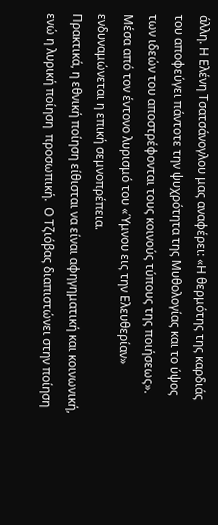άλλη. Η Ελένη Τσατσάνογλου μας αναφέρει: «Η θερμότης της καρδιάς του αποφεύγει πάντοτε την ψυχρότητα της Μυθολογίας και το ύψος των ιδεών του αποστρέφονται τους κοινούς τύπους της ποιήσεως». Μέσα από τον έντονο λυρισμό του «Ύμνου εις την Ελευθερίαν» ενδυναμώνεται η επική σεμνοπρέπεια.
Πρακτικά, η εθνική ποίηση είθισται να είναι αφηγηματική και κοινωνική, ενώ η λυρική ποίηση  προσωπική.  Ο Τζιόβας διαπιστώνει στην ποίηση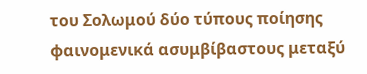του Σολωμού δύο τύπους ποίησης φαινομενικά ασυμβίβαστους μεταξύ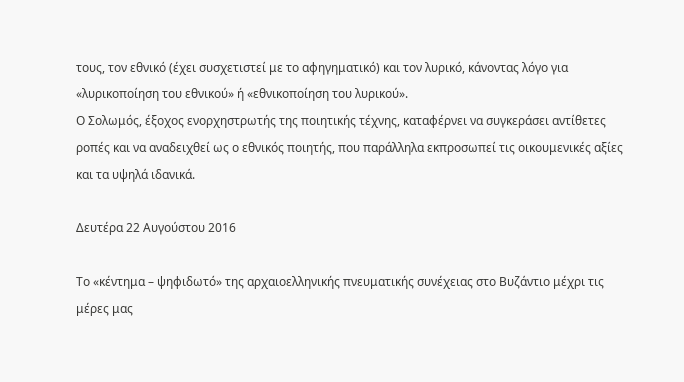τους, τον εθνικό (έχει συσχετιστεί με το αφηγηματικό) και τον λυρικό, κάνοντας λόγο για «λυρικοποίηση του εθνικού» ή «εθνικοποίηση του λυρικού».
Ο Σολωμός, έξοχος ενορχηστρωτής της ποιητικής τέχνης, καταφέρνει να συγκεράσει αντίθετες ροπές και να αναδειχθεί ως ο εθνικός ποιητής, που παράλληλα εκπροσωπεί τις οικουμενικές αξίες και τα υψηλά ιδανικά.

Δευτέρα 22 Αυγούστου 2016

Το «κέντημα – ψηφιδωτό» της αρχαιοελληνικής πνευματικής συνέχειας στο Βυζάντιο μέχρι τις μέρες μας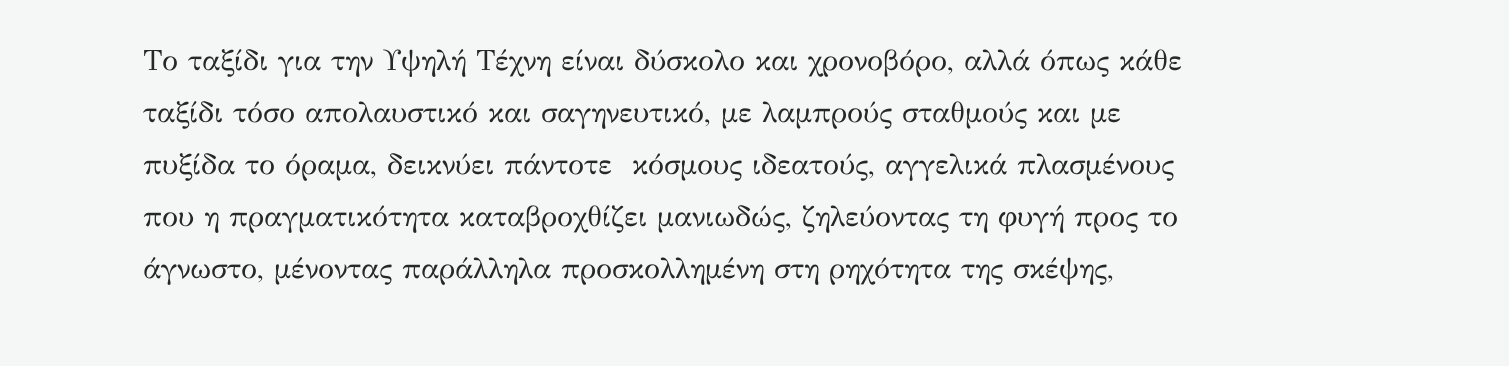Το ταξίδι για την Υψηλή Τέχνη είναι δύσκολο και χρονοβόρο, αλλά όπως κάθε ταξίδι τόσο απολαυστικό και σαγηνευτικό, με λαμπρούς σταθμούς και με πυξίδα το όραμα, δεικνύει πάντοτε  κόσμους ιδεατούς, αγγελικά πλασμένους που η πραγματικότητα καταβροχθίζει μανιωδώς, ζηλεύοντας τη φυγή προς το άγνωστο, μένοντας παράλληλα προσκολλημένη στη ρηχότητα της σκέψης,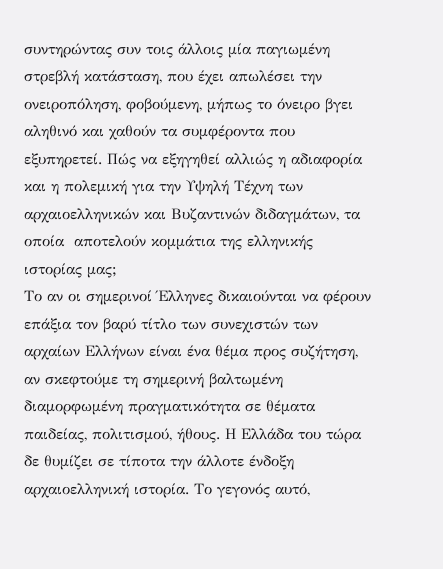συντηρώντας συν τοις άλλοις μία παγιωμένη στρεβλή κατάσταση, που έχει απωλέσει την ονειροπόληση, φοβούμενη, μήπως το όνειρο βγει αληθινό και χαθούν τα συμφέροντα που εξυπηρετεί. Πώς να εξηγηθεί αλλιώς η αδιαφορία και η πολεμική για την Υψηλή Τέχνη των αρχαιοελληνικών και Βυζαντινών διδαγμάτων, τα οποία  αποτελούν κομμάτια της ελληνικής ιστορίας μας;
Το αν οι σημερινοί Έλληνες δικαιούνται να φέρουν επάξια τον βαρύ τίτλο των συνεχιστών των αρχαίων Ελλήνων είναι ένα θέμα προς συζήτηση, αν σκεφτούμε τη σημερινή βαλτωμένη διαμορφωμένη πραγματικότητα σε θέματα παιδείας, πολιτισμού, ήθους. Η Ελλάδα του τώρα δε θυμίζει σε τίποτα την άλλοτε ένδοξη αρχαιοελληνική ιστορία. Το γεγονός αυτό,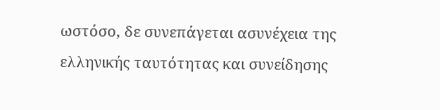ωστόσο, δε συνεπάγεται ασυνέχεια της ελληνικής ταυτότητας και συνείδησης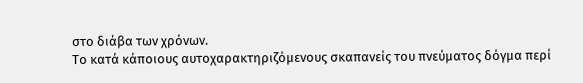στο διάβα των χρόνων.
Το κατά κάποιους αυτοχαρακτηριζόμενους σκαπανείς του πνεύματος δόγμα περί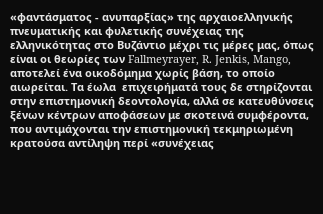«φαντάσματος - ανυπαρξίας» της αρχαιοελληνικής πνευματικής και φυλετικής συνέχειας της ελληνικότητας στο Βυζάντιο μέχρι τις μέρες μας, όπως είναι οι θεωρίες των Fallmeyrayer, R. Jenkis, Mango, αποτελεί ένα οικοδόμημα χωρίς βάση, το οποίο αιωρείται. Τα έωλα  επιχειρήματά τους δε στηρίζονται στην επιστημονική δεοντολογία, αλλά σε κατευθύνσεις ξένων κέντρων αποφάσεων με σκοτεινά συμφέροντα, που αντιμάχονται την επιστημονική τεκμηριωμένη κρατούσα αντίληψη περί «συνέχειας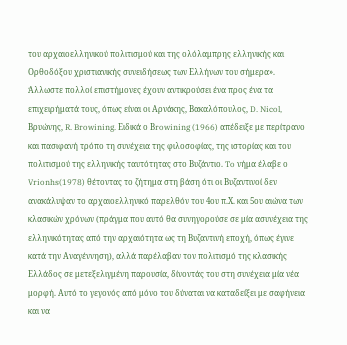του αρχαιοελληνικού πολιτισμού και της ολόλαμπρης ελληνικής και Ορθοδόξου χριστιανικής συνειδήσεως των Ελλήνων του σήμερα».  Άλλωστε πολλοί επιστήμονες έχουν αντικρούσει ένα προς ένα τα επιχειρήματά τους, όπως είναι οι Αρνάκης, Βακαλόπουλος, D. Nicol, Βρυώνης, R. Browining. Ειδικά ο Βrowining (1966) απέδειξε με περίτρανο και πασιφανή τρόπο τη συνέχεια της φιλοσοφίας, της ιστορίας και του πολιτισμού της ελληνικής ταυτότητας στο Βυζάντιο. To νήμα έλαβε ο Vrionhs(1978) θέτοντας το ζήτημα στη βάση ότι οι Βυζαντινοί δεν ανακάλυψαν το αρχαιοελληνικό παρελθόν του 4ου π.Χ. και 5ου αιώνα των κλασικών χρόνων (πράγμα που αυτό θα συνηγορούσε σε μία ασυνέχεια της ελληνικότητας από την αρχαιότητα ως τη Βυζαντινή εποχή, όπως έγινε κατά την Αναγέννηση), αλλά παρέλαβαν τον πολιτισμό της κλασικής Ελλάδος σε μετεξελιγμένη παρουσία, δίνοντάς του στη συνέχεια μία νέα μορφή. Αυτό το γεγονός από μόνο του δύναται να καταδείξει με σαφήνεια και να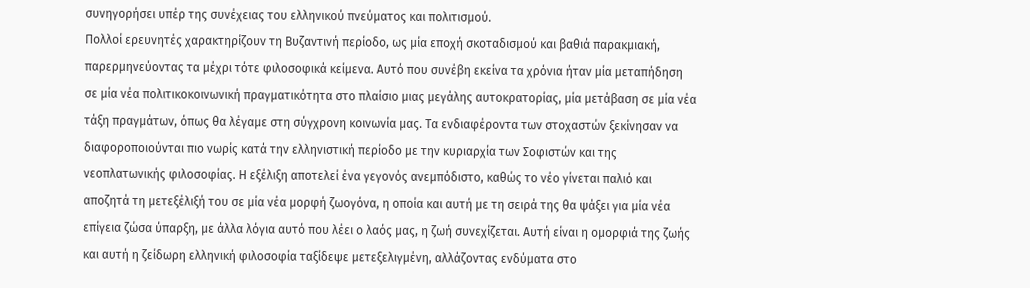συνηγορήσει υπέρ της συνέχειας του ελληνικού πνεύματος και πολιτισμού.
Πολλοί ερευνητές χαρακτηρίζουν τη Βυζαντινή περίοδο, ως μία εποχή σκοταδισμού και βαθιά παρακμιακή, παρερμηνεύοντας τα μέχρι τότε φιλοσοφικά κείμενα. Αυτό που συνέβη εκείνα τα χρόνια ήταν μία μεταπήδηση σε μία νέα πολιτικοκοινωνική πραγματικότητα στο πλαίσιο μιας μεγάλης αυτοκρατορίας, μία μετάβαση σε μία νέα τάξη πραγμάτων, όπως θα λέγαμε στη σύγχρονη κοινωνία μας. Τα ενδιαφέροντα των στοχαστών ξεκίνησαν να διαφοροποιούνται πιο νωρίς κατά την ελληνιστική περίοδο με την κυριαρχία των Σοφιστών και της νεοπλατωνικής φιλοσοφίας. Η εξέλιξη αποτελεί ένα γεγονός ανεμπόδιστο, καθώς το νέο γίνεται παλιό και αποζητά τη μετεξέλιξή του σε μία νέα μορφή ζωογόνα, η οποία και αυτή με τη σειρά της θα ψάξει για μία νέα επίγεια ζώσα ύπαρξη, με άλλα λόγια αυτό που λέει ο λαός μας, η ζωή συνεχίζεται. Αυτή είναι η ομορφιά της ζωής και αυτή η ζείδωρη ελληνική φιλοσοφία ταξίδεψε μετεξελιγμένη, αλλάζοντας ενδύματα στο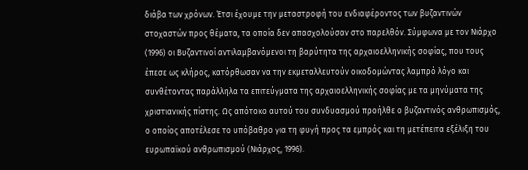διάβα των χρόνων. Έτσι έχουμε την μεταστροφή του ενδιαφέροντος των βυζαντινών στοχαστών προς θέματα, τα οποία δεν απασχολούσαν στο παρελθόν. Σύμφωνα με τον Νιάρχο (1996) οι Βυζαντινοί αντιλαμβανόμενοι τη βαρύτητα της αρχαιοελληνικής σοφίας, που τους έπεσε ως κλήρος, κατόρθωσαν να την εκμεταλλευτούν οικοδομώντας λαμπρό λόγο και συνθέτοντας παράλληλα τα επιτεύγματα της αρχαιοελληνικής σοφίας με τα μηνύματα της χριστιανικής πίστης. Ως απότοκο αυτού του συνδυασμού προήλθε ο βυζαντινός ανθρωπισμός, ο οποίος αποτέλεσε το υπόβαθρο για τη φυγή προς τα εμπρός και τη μετέπειτα εξέλιξη του ευρωπαϊκού ανθρωπισμού (Νιάρχος, 1996).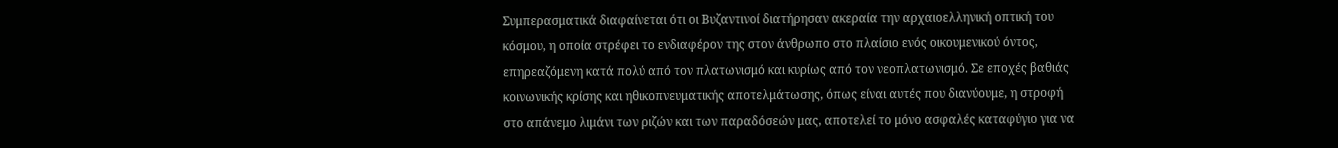Συμπερασματικά διαφαίνεται ότι οι Βυζαντινοί διατήρησαν ακεραία την αρχαιοελληνική οπτική του κόσμου, η οποία στρέφει το ενδιαφέρον της στον άνθρωπο στο πλαίσιο ενός οικουμενικού όντος, επηρεαζόμενη κατά πολύ από τον πλατωνισμό και κυρίως από τον νεοπλατωνισμό. Σε εποχές βαθιάς κοινωνικής κρίσης και ηθικοπνευματικής αποτελμάτωσης, όπως είναι αυτές που διανύουμε, η στροφή στο απάνεμο λιμάνι των ριζών και των παραδόσεών μας, αποτελεί το μόνο ασφαλές καταφύγιο για να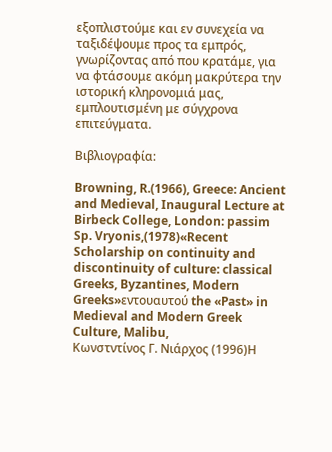εξοπλιστούμε και εν συνεχεία να ταξιδέψουμε προς τα εμπρός, γνωρίζοντας από που κρατάμε, για να φτάσουμε ακόμη μακρύτερα την ιστορική κληρονομιά μας, εμπλουτισμένη με σύγχρονα επιτεύγματα.

Βιβλιογραφία:

Browning, R.(1966), Greece: Ancient and Medieval, Inaugural Lecture at Birbeck College, London: passim
Sp. Vryonis,(1978)«Recent Scholarship on continuity and discontinuity of culture: classical Greeks, Byzantines, Modern Greeks»εντουαυτού the «Past» in Medieval and Modern Greek Culture, Malibu,
Κωνστντίνος Γ. Νιάρχος (1996)Η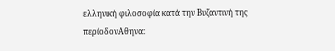ελληνική φιλοσοφία κατά την Βυζαντινή της περίοδονΑθηνα: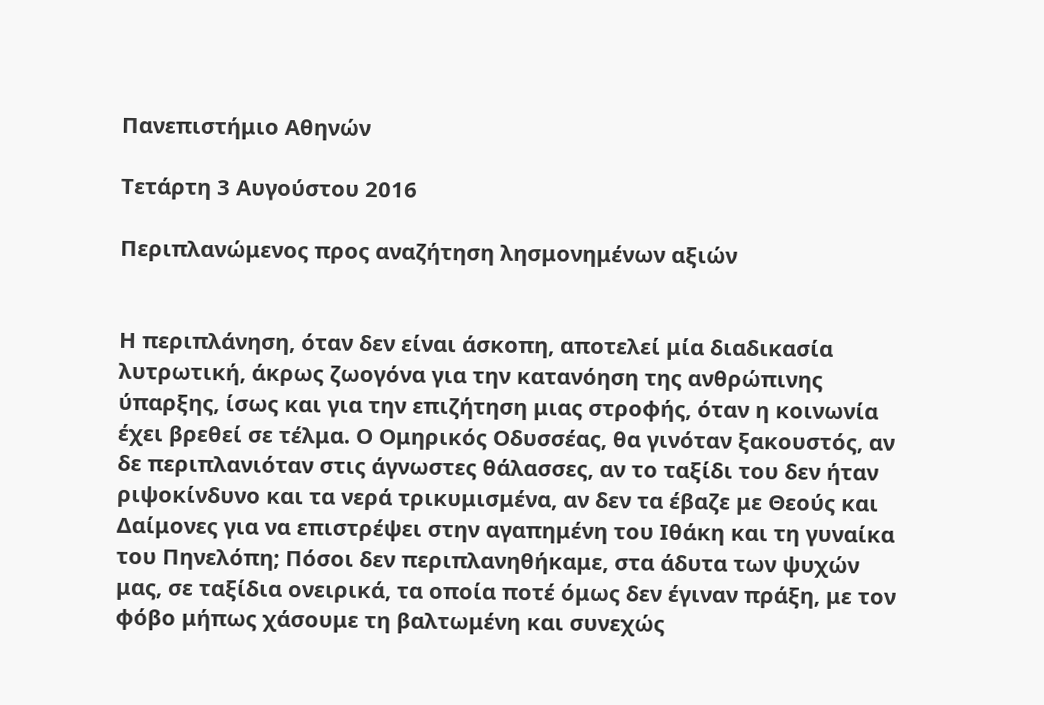Πανεπιστήμιο Αθηνών

Τετάρτη 3 Αυγούστου 2016

Περιπλανώμενος προς αναζήτηση λησμονημένων αξιών


Η περιπλάνηση, όταν δεν είναι άσκοπη, αποτελεί μία διαδικασία λυτρωτική, άκρως ζωογόνα για την κατανόηση της ανθρώπινης ύπαρξης, ίσως και για την επιζήτηση μιας στροφής, όταν η κοινωνία έχει βρεθεί σε τέλμα. Ο Ομηρικός Οδυσσέας, θα γινόταν ξακουστός, αν δε περιπλανιόταν στις άγνωστες θάλασσες, αν το ταξίδι του δεν ήταν ριψοκίνδυνο και τα νερά τρικυμισμένα, αν δεν τα έβαζε με Θεούς και Δαίμονες για να επιστρέψει στην αγαπημένη του Ιθάκη και τη γυναίκα του Πηνελόπη; Πόσοι δεν περιπλανηθήκαμε, στα άδυτα των ψυχών μας, σε ταξίδια ονειρικά, τα οποία ποτέ όμως δεν έγιναν πράξη, με τον φόβο μήπως χάσουμε τη βαλτωμένη και συνεχώς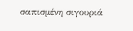σαπισμένη σιγουριά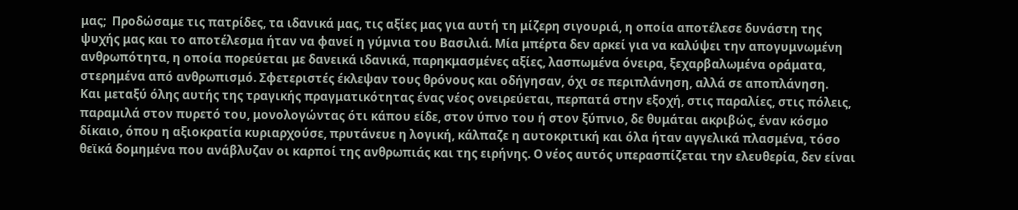μας;  Προδώσαμε τις πατρίδες, τα ιδανικά μας, τις αξίες μας για αυτή τη μίζερη σιγουριά, η οποία αποτέλεσε δυνάστη της ψυχής μας και το αποτέλεσμα ήταν να φανεί η γύμνια του Βασιλιά. Μία μπέρτα δεν αρκεί για να καλύψει την απογυμνωμένη ανθρωπότητα, η οποία πορεύεται με δανεικά ιδανικά, παρηκμασμένες αξίες, λασπωμένα όνειρα, ξεχαρβαλωμένα οράματα, στερημένα από ανθρωπισμό. Σφετεριστές έκλεψαν τους θρόνους και οδήγησαν, όχι σε περιπλάνηση, αλλά σε αποπλάνηση.
Και μεταξύ όλης αυτής της τραγικής πραγματικότητας ένας νέος ονειρεύεται, περπατά στην εξοχή, στις παραλίες, στις πόλεις, παραμιλά στον πυρετό του, μονολογώντας ότι κάπου είδε, στον ύπνο του ή στον ξύπνιο, δε θυμάται ακριβώς, έναν κόσμο δίκαιο, όπου η αξιοκρατία κυριαρχούσε, πρυτάνευε η λογική, κάλπαζε η αυτοκριτική και όλα ήταν αγγελικά πλασμένα, τόσο θεϊκά δομημένα που ανάβλυζαν οι καρποί της ανθρωπιάς και της ειρήνης. Ο νέος αυτός υπερασπίζεται την ελευθερία, δεν είναι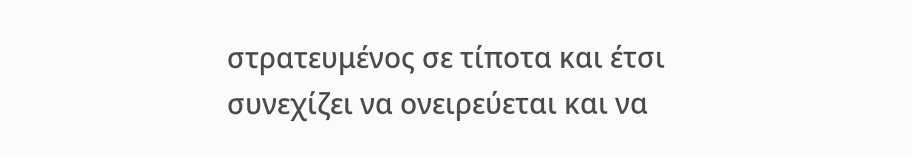στρατευμένος σε τίποτα και έτσι συνεχίζει να ονειρεύεται και να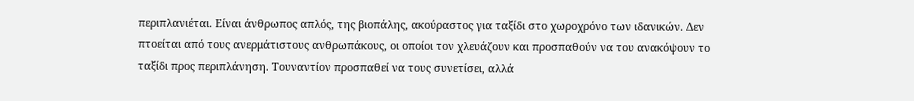περιπλανιέται. Είναι άνθρωπος απλός, της βιοπάλης, ακούραστος για ταξίδι στο χωροχρόνο των ιδανικών. Δεν πτοείται από τους ανερμάτιστους ανθρωπάκους, οι οποίοι τον χλευάζουν και προσπαθούν να του ανακόψουν το ταξίδι προς περιπλάνηση. Τουναντίον προσπαθεί να τους συνετίσει, αλλά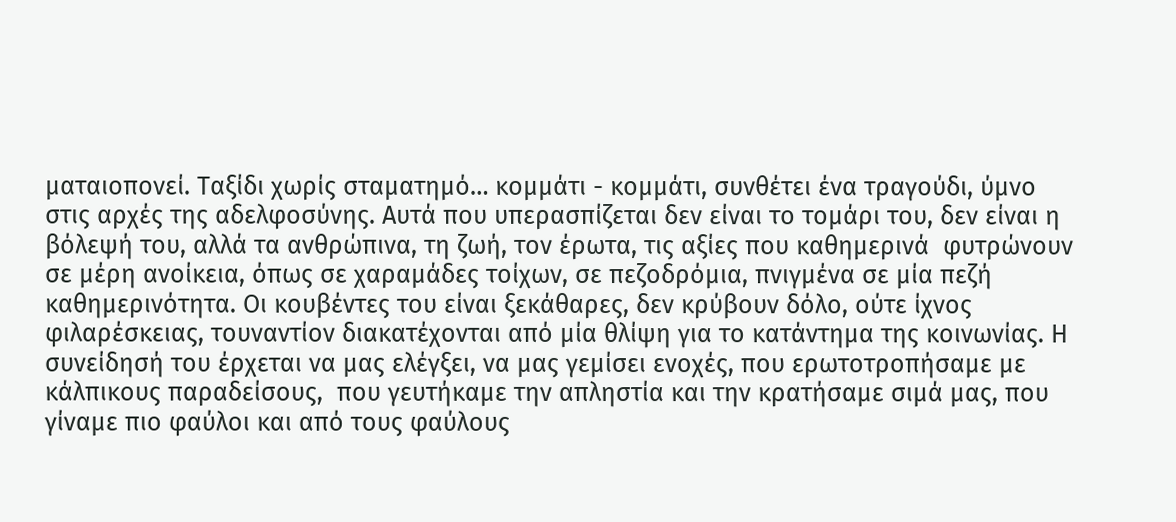ματαιοπονεί. Ταξίδι χωρίς σταματημό… κομμάτι - κομμάτι, συνθέτει ένα τραγούδι, ύμνο στις αρχές της αδελφοσύνης. Αυτά που υπερασπίζεται δεν είναι το τομάρι του, δεν είναι η βόλεψή του, αλλά τα ανθρώπινα, τη ζωή, τον έρωτα, τις αξίες που καθημερινά  φυτρώνουν σε μέρη ανοίκεια, όπως σε χαραμάδες τοίχων, σε πεζοδρόμια, πνιγμένα σε μία πεζή καθημερινότητα. Οι κουβέντες του είναι ξεκάθαρες, δεν κρύβουν δόλο, ούτε ίχνος φιλαρέσκειας, τουναντίον διακατέχονται από μία θλίψη για το κατάντημα της κοινωνίας. Η συνείδησή του έρχεται να μας ελέγξει, να μας γεμίσει ενοχές, που ερωτοτροπήσαμε με κάλπικους παραδείσους,  που γευτήκαμε την απληστία και την κρατήσαμε σιμά μας, που γίναμε πιο φαύλοι και από τους φαύλους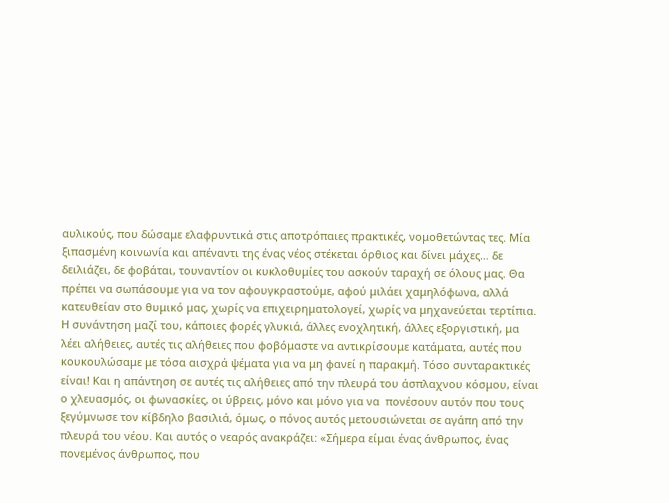αυλικούς, που δώσαμε ελαφρυντικά στις αποτρόπαιες πρακτικές, νομοθετώντας τες. Μία ξιπασμένη κοινωνία και απέναντι της ένας νέος στέκεται όρθιος και δίνει μάχες… δε δειλιάζει, δε φοβάται, τουναντίον οι κυκλοθυμίες του ασκούν ταραχή σε όλους μας. Θα πρέπει να σωπάσουμε για να τον αφουγκραστούμε, αφού μιλάει χαμηλόφωνα, αλλά κατευθείαν στο θυμικό μας, χωρίς να επιχειρηματολογεί, χωρίς να μηχανεύεται τερτίπια. Η συνάντηση μαζί του, κάποιες φορές γλυκιά, άλλες ενοχλητική, άλλες εξοργιστική, μα λέει αλήθειες, αυτές τις αλήθειες που φοβόμαστε να αντικρίσουμε κατάματα, αυτές που κουκουλώσαμε με τόσα αισχρά ψέματα για να μη φανεί η παρακμή. Τόσο συνταρακτικές είναι! Και η απάντηση σε αυτές τις αλήθειες από την πλευρά του άσπλαχνου κόσμου, είναι ο χλευασμός, οι φωνασκίες, οι ύβρεις, μόνο και μόνο για να  πονέσουν αυτόν που τους ξεγύμνωσε τον κίβδηλο βασιλιά, όμως, ο πόνος αυτός μετουσιώνεται σε αγάπη από την πλευρά του νέου. Και αυτός ο νεαρός ανακράζει: «Σήμερα είμαι ένας άνθρωπος, ένας πονεμένος άνθρωπος, που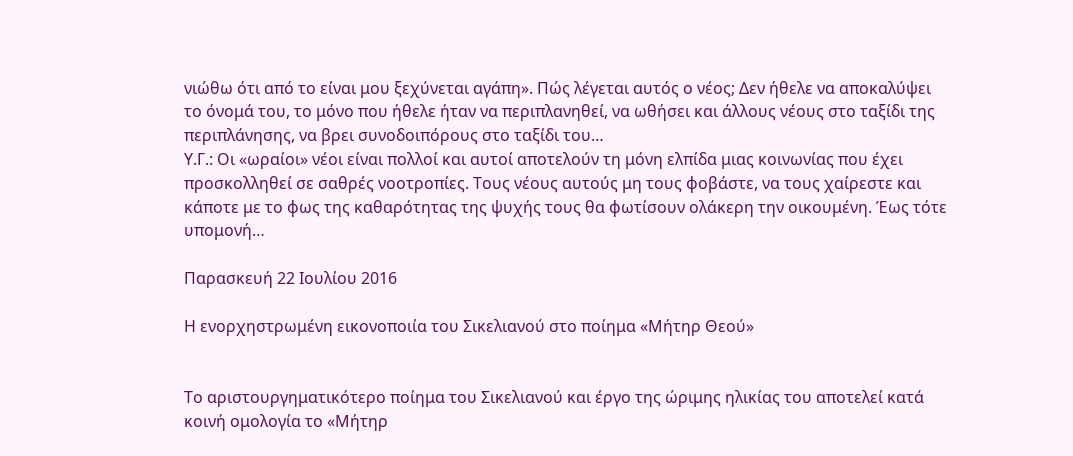νιώθω ότι από το είναι μου ξεχύνεται αγάπη». Πώς λέγεται αυτός ο νέος; Δεν ήθελε να αποκαλύψει το όνομά του, το μόνο που ήθελε ήταν να περιπλανηθεί, να ωθήσει και άλλους νέους στο ταξίδι της περιπλάνησης, να βρει συνοδοιπόρους στο ταξίδι του…
Υ.Γ.: Οι «ωραίοι» νέοι είναι πολλοί και αυτοί αποτελούν τη μόνη ελπίδα μιας κοινωνίας που έχει προσκολληθεί σε σαθρές νοοτροπίες. Τους νέους αυτούς μη τους φοβάστε, να τους χαίρεστε και κάποτε με το φως της καθαρότητας της ψυχής τους θα φωτίσουν ολάκερη την οικουμένη. Έως τότε υπομονή…

Παρασκευή 22 Ιουλίου 2016

Η ενορχηστρωμένη εικονοποιία του Σικελιανού στο ποίημα «Μήτηρ Θεού»


Το αριστουργηματικότερο ποίημα του Σικελιανού και έργο της ώριμης ηλικίας του αποτελεί κατά κοινή ομολογία το «Μήτηρ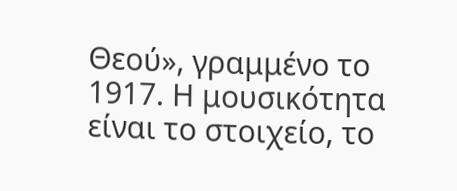Θεού», γραμμένο το 1917. Η μουσικότητα είναι το στοιχείο, το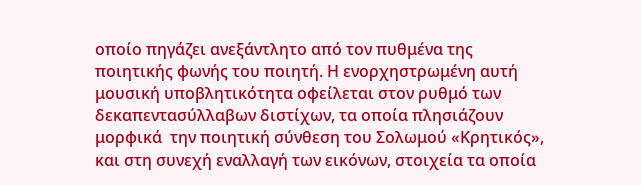οποίο πηγάζει ανεξάντλητο από τον πυθμένα της ποιητικής φωνής του ποιητή. Η ενορχηστρωμένη αυτή μουσική υποβλητικότητα οφείλεται στον ρυθμό των δεκαπεντασύλλαβων διστίχων, τα οποία πλησιάζουν μορφικά  την ποιητική σύνθεση του Σολωμού «Κρητικός», και στη συνεχή εναλλαγή των εικόνων, στοιχεία τα οποία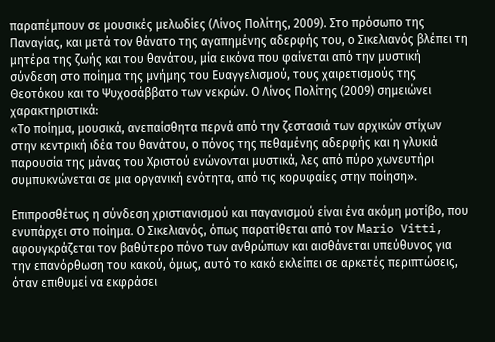παραπέμπουν σε μουσικές μελωδίες (Λίνος Πολίτης, 2009). Στο πρόσωπο της Παναγίας, και μετά τον θάνατο της αγαπημένης αδερφής του, ο Σικελιανός βλέπει τη μητέρα της ζωής και του θανάτου, μία εικόνα που φαίνεται από την μυστική σύνδεση στο ποίημα της μνήμης του Ευαγγελισμού, τους χαιρετισμούς της Θεοτόκου και το Ψυχοσάββατο των νεκρών. Ο Λίνος Πολίτης (2009) σημειώνει χαρακτηριστικά:
«Το ποίημα, μουσικά, ανεπαίσθητα περνά από την ζεστασιά των αρχικών στίχων  στην κεντρική ιδέα του θανάτου, ο πόνος της πεθαμένης αδερφής και η γλυκιά παρουσία της μάνας του Χριστού ενώνονται μυστικά, λες από πύρο χωνευτήρι συμπυκνώνεται σε μια οργανική ενότητα, από τις κορυφαίες στην ποίηση».

Επιπροσθέτως η σύνδεση χριστιανισμού και παγανισμού είναι ένα ακόμη μοτίβο, που ενυπάρχει στο ποίημα. Ο Σικελιανός, όπως παρατίθεται από τον Μario Vitti, αφουγκράζεται τον βαθύτερο πόνο των ανθρώπων και αισθάνεται υπεύθυνος για την επανόρθωση του κακού, όμως, αυτό το κακό εκλείπει σε αρκετές περιπτώσεις, όταν επιθυμεί να εκφράσει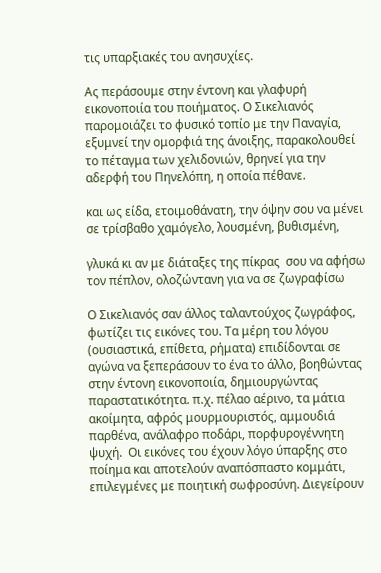τις υπαρξιακές του ανησυχίες.

Ας περάσουμε στην έντονη και γλαφυρή εικονοποιία του ποιήματος. Ο Σικελιανός παρομοιάζει το φυσικό τοπίο με την Παναγία, εξυμνεί την ομορφιά της άνοιξης, παρακολουθεί το πέταγμα των χελιδονιών, θρηνεί για την αδερφή του Πηνελόπη, η οποία πέθανε.

και ως είδα, ετοιμοθάνατη, την όψην σου να μένει
σε τρίσβαθο χαμόγελο, λουσμένη, βυθισμένη,

γλυκά κι αν με διάταξες της πίκρας  σου να αφήσω
τον πέπλον, ολοζώντανη για να σε ζωγραφίσω

Ο Σικελιανός σαν άλλος ταλαντούχος ζωγράφος, φωτίζει τις εικόνες του. Τα μέρη του λόγου (ουσιαστικά, επίθετα, ρήματα) επιδίδονται σε αγώνα να ξεπεράσουν το ένα το άλλο, βοηθώντας στην έντονη εικονοποιία, δημιουργώντας παραστατικότητα. π.χ. πέλαο αέρινο, τα μάτια ακοίμητα, αφρός μουρμουριστός, αμμουδιά παρθένα, ανάλαφρο ποδάρι, πορφυρογέννητη ψυχή.  Οι εικόνες του έχουν λόγο ύπαρξης στο ποίημα και αποτελούν αναπόσπαστο κομμάτι, επιλεγμένες με ποιητική σωφροσύνη. Διεγείρουν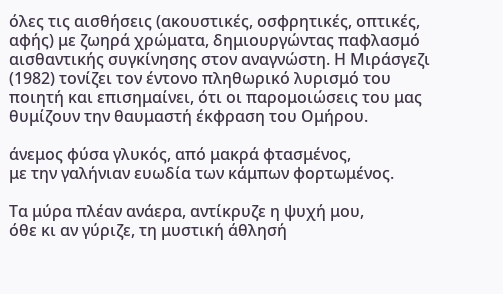όλες τις αισθήσεις (ακουστικές, οσφρητικές, οπτικές, αφής) με ζωηρά χρώματα, δημιουργώντας παφλασμό αισθαντικής συγκίνησης στον αναγνώστη. Η Μιράσγεζι (1982) τονίζει τον έντονο πληθωρικό λυρισμό του ποιητή και επισημαίνει, ότι οι παρομοιώσεις του μας θυμίζουν την θαυμαστή έκφραση του Ομήρου.

άνεμος φύσα γλυκός, από μακρά φτασμένος,
με την γαλήνιαν ευωδία των κάμπων φορτωμένος.

Τα μύρα πλέαν ανάερα, αντίκρυζε η ψυχή μου,
όθε κι αν γύριζε, τη μυστική άθλησή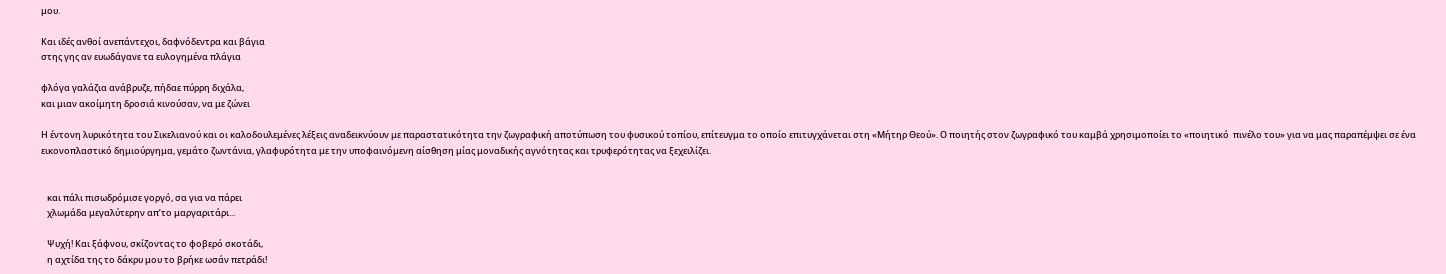μου.

Και ιδές ανθοί ανεπάντεχοι, δαφνόδεντρα και βάγια
στης γης αν ευωδάγανε τα ευλογημένα πλάγια

φλόγα γαλάζια ανάβρυζε, πήδαε πύρρη διχάλα,
και μιαν ακοίμητη δροσιά κινούσαν, να με ζώνει

Η έντονη λυρικότητα του Σικελιανού και οι καλοδουλεμένες λέξεις αναδεικνύουν με παραστατικότητα την ζωγραφική αποτύπωση του φυσικού τοπίου, επίτευγμα το οποίο επιτυγχάνεται στη «Μήτηρ Θεού». Ο ποιητής στον ζωγραφικό του καμβά χρησιμοποίει το «ποιητικό  πινέλο του» για να μας παραπέμψει σε ένα εικονοπλαστικό δημιούργημα, γεμάτο ζωντάνια, γλαφυρότητα με την υποφαινόμενη αίσθηση μίας μοναδικής αγνότητας και τρυφερότητας να ξεχειλίζει.


   και πάλι πισωδρόμισε γοργό, σα για να πάρει
   χλωμάδα μεγαλύτερην απ’το μαργαριτάρι...

   Ψυχή! Και ξάφνου, σκίζοντας το φοβερό σκοτάδι,
   η αχτίδα της το δάκρυ μου το βρήκε ωσάν πετράδι!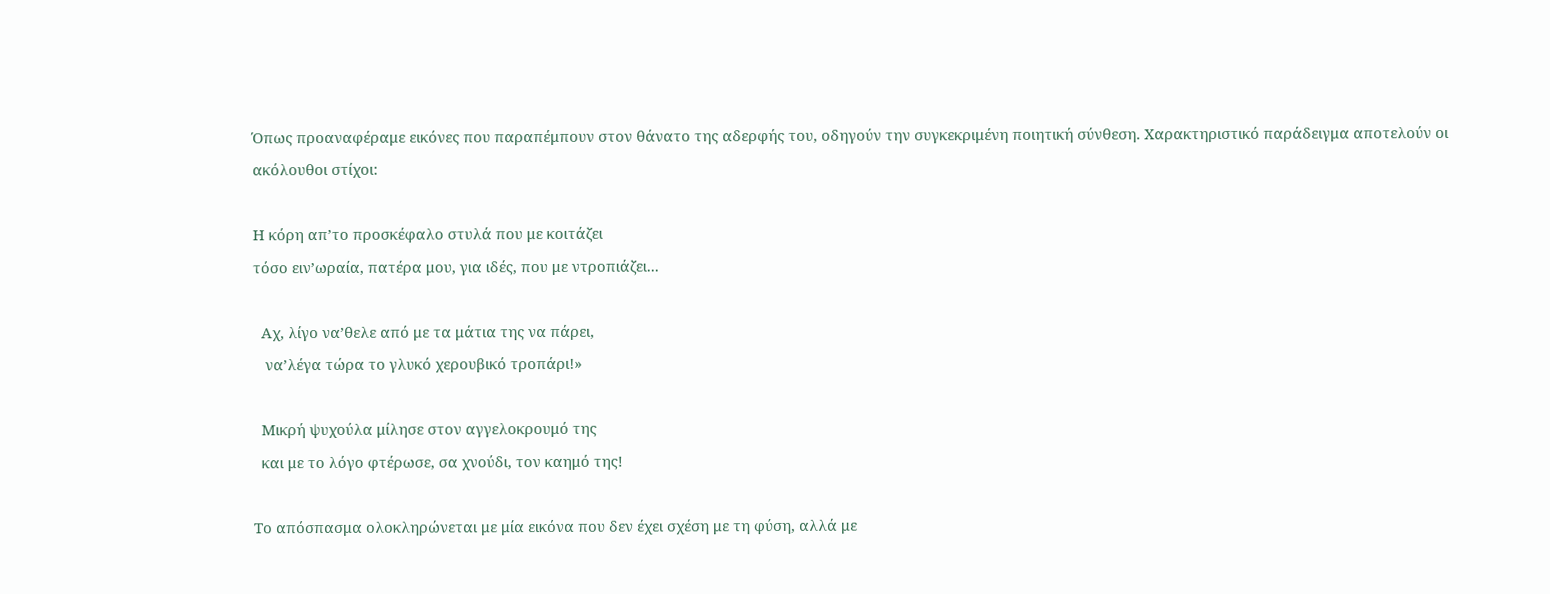Όπως προαναφέραμε εικόνες που παραπέμπουν στον θάνατο της αδερφής του, οδηγούν την συγκεκριμένη ποιητική σύνθεση. Χαρακτηριστικό παράδειγμα αποτελούν οι ακόλουθοι στίχοι:

Η κόρη απ’το προσκέφαλο στυλά που με κοιτάζει
τόσο ειν’ωραία, πατέρα μου, για ιδές, που με ντροπιάζει...

  Αχ, λίγο να’θελε από με τα μάτια της να πάρει,
   να’λέγα τώρα το γλυκό χερουβικό τροπάρι!»

  Μικρή ψυχούλα μίλησε στον αγγελοκρουμό της
  και με το λόγο φτέρωσε, σα χνούδι, τον καημό της!

Το απόσπασμα ολοκληρώνεται με μία εικόνα που δεν έχει σχέση με τη φύση, αλλά με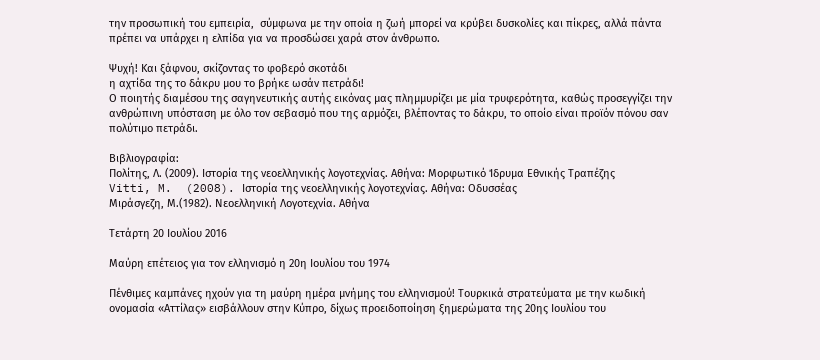την προσωπική του εμπειρία,  σύμφωνα με την οποία η ζωή μπορεί να κρύβει δυσκολίες και πίκρες, αλλά πάντα πρέπει να υπάρχει η ελπίδα για να προσδώσει χαρά στον άνθρωπο.

Ψυχή! Και ξάφνου, σκίζοντας το φοβερό σκοτάδι
η αχτίδα της το δάκρυ μου το βρήκε ωσάν πετράδι!
Ο ποιητής διαμέσου της σαγηνευτικής αυτής εικόνας μας πλημμυρίζει με μία τρυφερότητα, καθώς προσεγγίζει την ανθρώπινη υπόσταση με όλο τον σεβασμό που της αρμόζει, βλέποντας το δάκρυ, το οποίο είναι προϊόν πόνου σαν πολύτιμο πετράδι.

Βιβλιογραφία:
Πολίτης, Λ. (2009). Ιστορία της νεοελληνικής λογοτεχνίας. Αθήνα: Μορφωτικό Ίδρυμα Εθνικής Τραπέζης
Vitti, M.  (2008). Iστορία της νεοελληνικής λογοτεχνίας. Αθήνα: Οδυσσέας
Μιράσγεζη, Μ.(1982). Νεοελληνική Λογοτεχνία. Αθήνα

Τετάρτη 20 Ιουλίου 2016

Μαύρη επέτειος για τον ελληνισμό η 20η Ιουλίου του 1974

Πένθιμες καμπάνες ηχούν για τη μαύρη ημέρα μνήμης του ελληνισμού! Τουρκικά στρατεύματα με την κωδική ονομασία «Αττίλας» εισβάλλουν στην Κύπρο, δίχως προειδοποίηση ξημερώματα της 20ης Ιουλίου του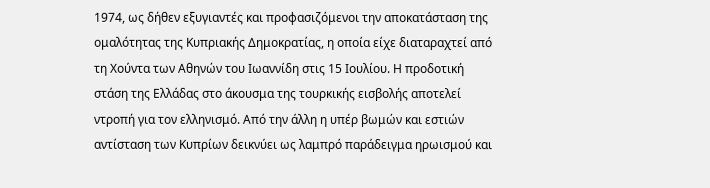1974, ως δήθεν εξυγιαντές και προφασιζόμενοι την αποκατάσταση της ομαλότητας της Κυπριακής Δημοκρατίας, η οποία είχε διαταραχτεί από τη Χούντα των Αθηνών του Ιωαννίδη στις 15 Ιουλίου. Η προδοτική στάση της Ελλάδας στο άκουσμα της τουρκικής εισβολής αποτελεί ντροπή για τον ελληνισμό. Από την άλλη η υπέρ βωμών και εστιών αντίσταση των Κυπρίων δεικνύει ως λαμπρό παράδειγμα ηρωισμού και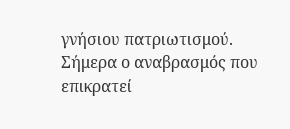γνήσιου πατριωτισμού. Σήμερα ο αναβρασμός που επικρατεί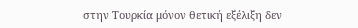στην Τουρκία μόνον θετική εξέλιξη δεν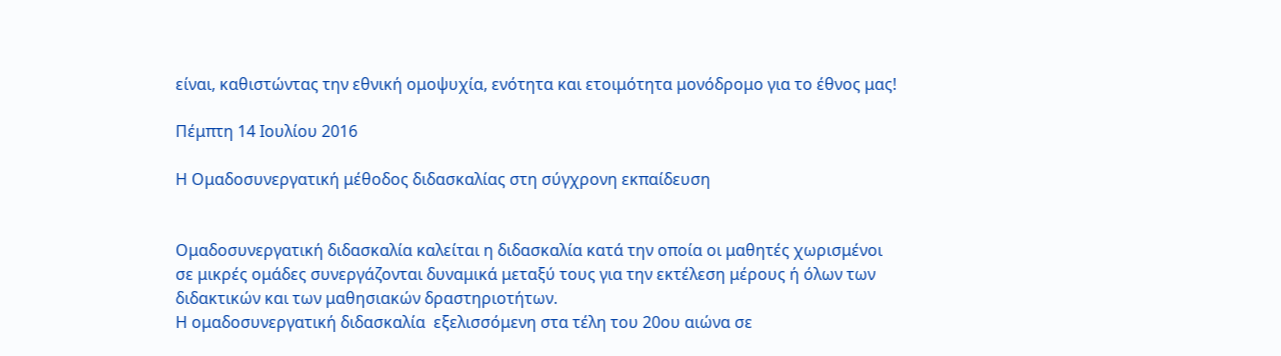είναι, καθιστώντας την εθνική ομοψυχία, ενότητα και ετοιμότητα μονόδρομο για το έθνος μας!

Πέμπτη 14 Ιουλίου 2016

Η Ομαδοσυνεργατική μέθοδος διδασκαλίας στη σύγχρονη εκπαίδευση


Ομαδοσυνεργατική διδασκαλία καλείται η διδασκαλία κατά την οποία οι μαθητές χωρισμένοι σε μικρές ομάδες συνεργάζονται δυναμικά μεταξύ τους για την εκτέλεση μέρους ή όλων των διδακτικών και των μαθησιακών δραστηριοτήτων.
Η ομαδοσυνεργατική διδασκαλία  εξελισσόμενη στα τέλη του 20ου αιώνα σε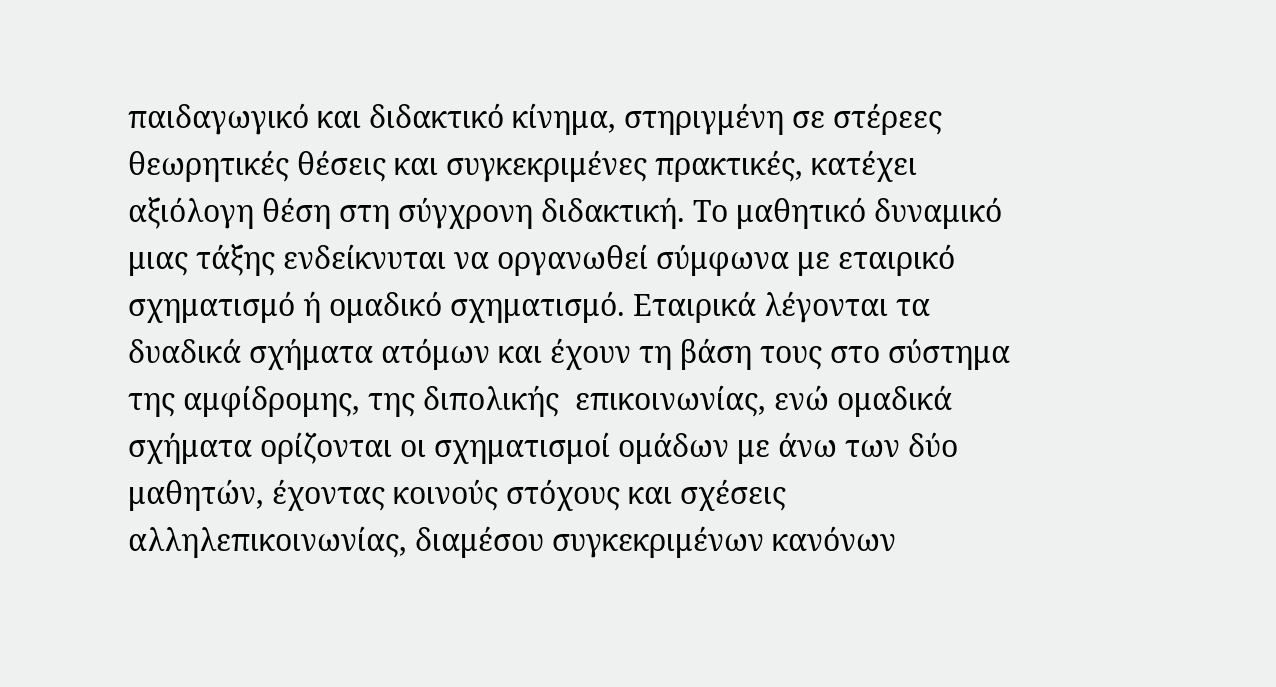παιδαγωγικό και διδακτικό κίνημα, στηριγμένη σε στέρεες θεωρητικές θέσεις και συγκεκριμένες πρακτικές, κατέχει αξιόλογη θέση στη σύγχρονη διδακτική. Το μαθητικό δυναμικό μιας τάξης ενδείκνυται να οργανωθεί σύμφωνα με εταιρικό σχηματισμό ή ομαδικό σχηματισμό. Εταιρικά λέγονται τα δυαδικά σχήματα ατόμων και έχουν τη βάση τους στο σύστημα της αμφίδρομης, της διπολικής  επικοινωνίας, ενώ ομαδικά σχήματα ορίζονται οι σχηματισμοί ομάδων με άνω των δύο μαθητών, έχοντας κοινούς στόχους και σχέσεις αλληλεπικοινωνίας, διαμέσου συγκεκριμένων κανόνων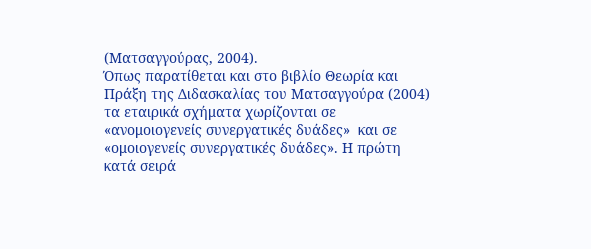(Ματσαγγούρας, 2004).
Όπως παρατίθεται και στο βιβλίο Θεωρία και Πράξη της Διδασκαλίας του Ματσαγγούρα (2004) τα εταιρικά σχήματα χωρίζονται σε «ανομοιογενείς συνεργατικές δυάδες»  και σε «ομοιογενείς συνεργατικές δυάδες». Η πρώτη κατά σειρά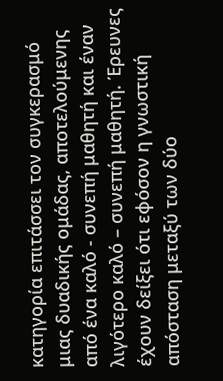κατηγορία επιτάσσει τον συγκερασμό μιας δυαδικής ομάδας, αποτελούμενης από ένα καλό - συνεπή μαθητή και έναν λιγότερο καλό – συνεπή μαθητή. Έρευνες έχουν δείξει ότι εφόσον η γνωστική απόσταση μεταξύ των δύο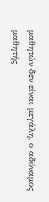μαθητών δεν είναι μεγάλη, ο αδύναμος μαθητής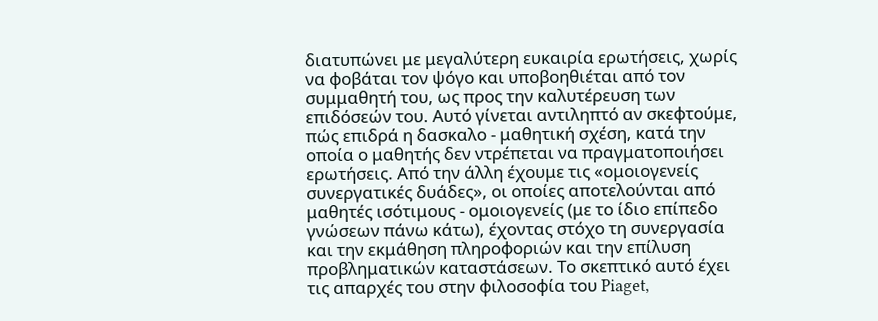διατυπώνει με μεγαλύτερη ευκαιρία ερωτήσεις, χωρίς να φοβάται τον ψόγο και υποβοηθιέται από τον συμμαθητή του, ως προς την καλυτέρευση των επιδόσεών του. Αυτό γίνεται αντιληπτό αν σκεφτούμε, πώς επιδρά η δασκαλο - μαθητική σχέση, κατά την οποία ο μαθητής δεν ντρέπεται να πραγματοποιήσει ερωτήσεις. Από την άλλη έχουμε τις «ομοιογενείς συνεργατικές δυάδες», οι οποίες αποτελούνται από μαθητές ισότιμους - ομοιογενείς (με το ίδιο επίπεδο γνώσεων πάνω κάτω), έχοντας στόχο τη συνεργασία και την εκμάθηση πληροφοριών και την επίλυση προβληματικών καταστάσεων. Το σκεπτικό αυτό έχει τις απαρχές του στην φιλοσοφία του Piaget,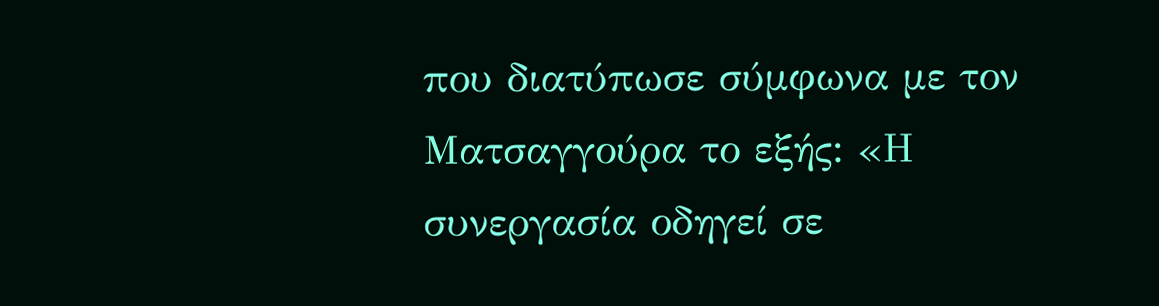που διατύπωσε σύμφωνα με τον Ματσαγγούρα το εξής: «Η συνεργασία οδηγεί σε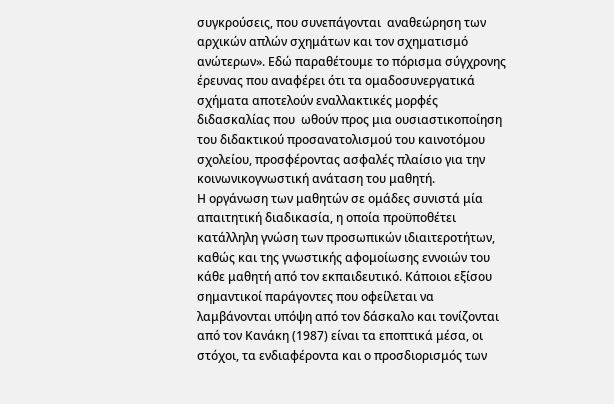συγκρούσεις, που συνεπάγονται  αναθεώρηση των αρχικών απλών σχημάτων και τον σχηματισμό ανώτερων». Εδώ παραθέτουμε το πόρισμα σύγχρονης έρευνας που αναφέρει ότι τα ομαδοσυνεργατικά σχήματα αποτελούν εναλλακτικές μορφές διδασκαλίας που  ωθούν προς μια ουσιαστικοποίηση του διδακτικού προσανατολισμού του καινοτόμου σχολείου, προσφέροντας ασφαλές πλαίσιο για την κοινωνικογνωστική ανάταση του μαθητή.
Η οργάνωση των μαθητών σε ομάδες συνιστά μία απαιτητική διαδικασία, η οποία προϋποθέτει κατάλληλη γνώση των προσωπικών ιδιαιτεροτήτων, καθώς και της γνωστικής αφομοίωσης εννοιών του κάθε μαθητή από τον εκπαιδευτικό. Κάποιοι εξίσου σημαντικοί παράγοντες που οφείλεται να λαμβάνονται υπόψη από τον δάσκαλο και τονίζονται από τον Κανάκη (1987) είναι τα εποπτικά μέσα, οι στόχοι, τα ενδιαφέροντα και ο προσδιορισμός των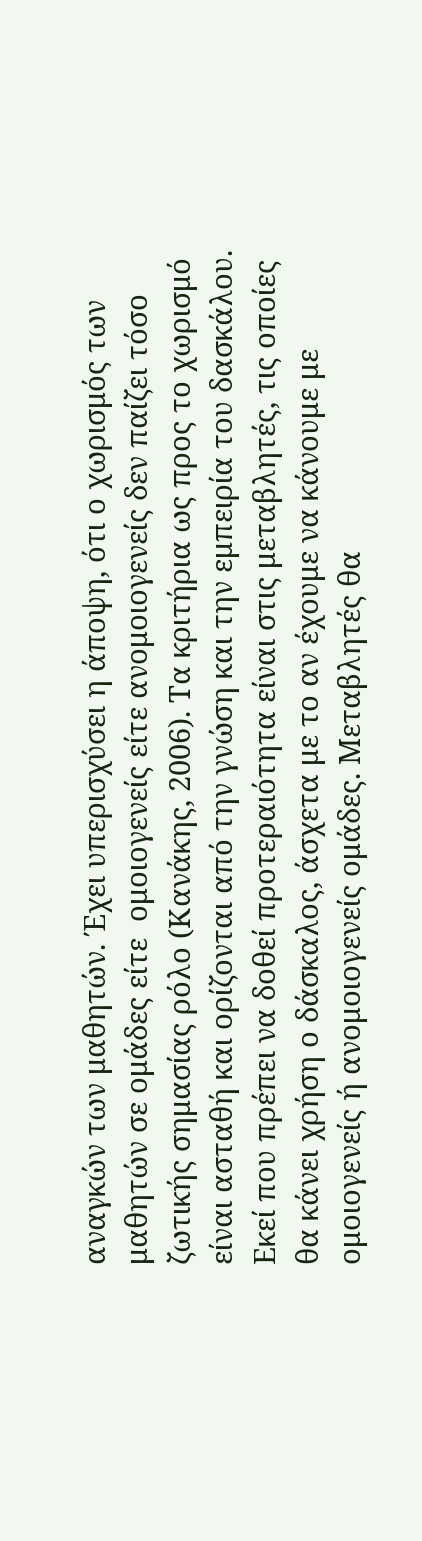αναγκών των μαθητών. Έχει υπερισχύσει η άποψη, ότι ο χωρισμός των μαθητών σε ομάδες είτε  ομοιογενείς είτε ανομοιογενείς δεν παίζει τόσο ζωτικής σημασίας ρόλο (Κανάκης, 2006). Τα κριτήρια ως προς το χωρισμό είναι ασταθή και ορίζονται από την γνώση και την εμπειρία του δασκάλου. Εκεί που πρέπει να δοθεί προτεραιότητα είναι στις μεταβλητές, τις οποίες θα κάνει χρήση ο δάσκαλος, άσχετα με το αν έχουμε να κάνουμε με ομοιογενείς ή ανομοιογενείς ομάδες. Μεταβλητές θα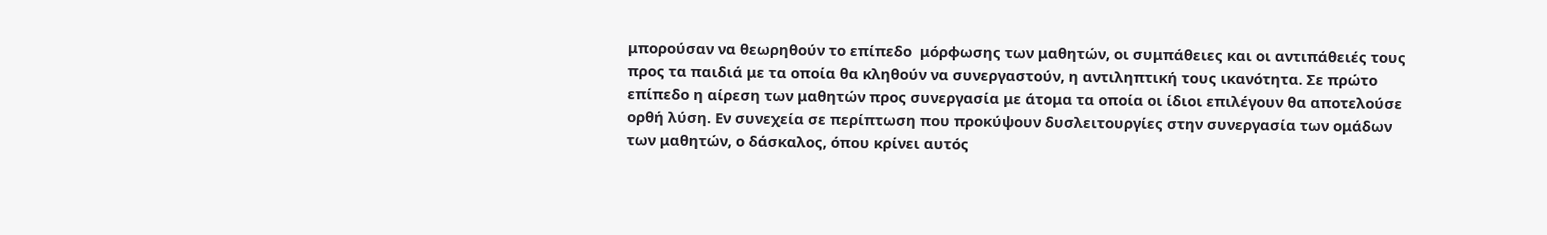μπορούσαν να θεωρηθούν το επίπεδο  μόρφωσης των μαθητών, οι συμπάθειες και οι αντιπάθειές τους προς τα παιδιά με τα οποία θα κληθούν να συνεργαστούν, η αντιληπτική τους ικανότητα. Σε πρώτο επίπεδο η αίρεση των μαθητών προς συνεργασία με άτομα τα οποία οι ίδιοι επιλέγουν θα αποτελούσε ορθή λύση. Εν συνεχεία σε περίπτωση που προκύψουν δυσλειτουργίες στην συνεργασία των ομάδων των μαθητών, ο δάσκαλος, όπου κρίνει αυτός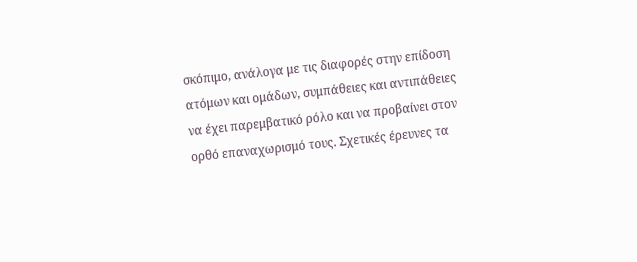σκόπιμο, ανάλογα με τις διαφορές στην επίδοση ατόμων και ομάδων, συμπάθειες και αντιπάθειες να έχει παρεμβατικό ρόλο και να προβαίνει στον ορθό επαναχωρισμό τους. Σχετικές έρευνες τα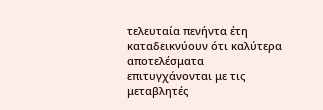τελευταία πενήντα έτη καταδεικνύουν ότι καλύτερα αποτελέσματα επιτυγχάνονται με τις μεταβλητές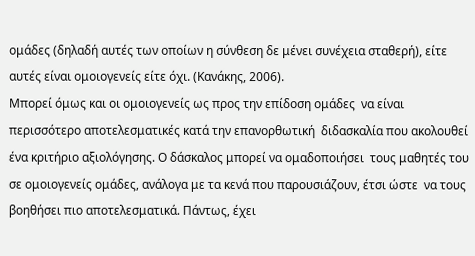ομάδες (δηλαδή αυτές των οποίων η σύνθεση δε μένει συνέχεια σταθερή), είτε αυτές είναι ομοιογενείς είτε όχι. (Κανάκης, 2006).
Μπορεί όμως και οι ομοιογενείς ως προς την επίδοση ομάδες  να είναι περισσότερο αποτελεσματικές κατά την επανορθωτική  διδασκαλία που ακολουθεί ένα κριτήριο αξιολόγησης. Ο δάσκαλος μπορεί να ομαδοποιήσει  τους μαθητές του σε ομοιογενείς ομάδες, ανάλογα με τα κενά που παρουσιάζουν, έτσι ώστε  να τους βοηθήσει πιο αποτελεσματικά. Πάντως, έχει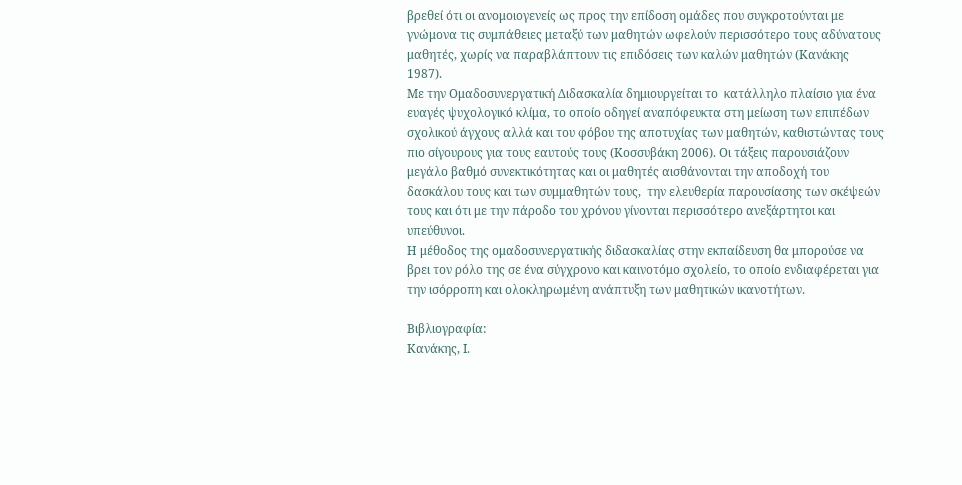βρεθεί ότι οι ανομοιογενείς ως προς την επίδοση ομάδες που συγκροτούνται με γνώμονα τις συμπάθειες μεταξύ των μαθητών ωφελούν περισσότερο τους αδύνατους μαθητές, χωρίς να παραβλάπτουν τις επιδόσεις των καλών μαθητών (Κανάκης 1987).
Με την Ομαδοσυνεργατική Διδασκαλία δημιουργείται το  κατάλληλο πλαίσιο για ένα ευαγές ψυχολογικό κλίμα, το οποίο οδηγεί αναπόφευκτα στη μείωση των επιπέδων σχολικού άγχους αλλά και του φόβου της αποτυχίας των μαθητών, καθιστώντας τους πιο σίγουρους για τους εαυτούς τους (Κοσσυβάκη 2006). Οι τάξεις παρουσιάζουν μεγάλο βαθμό συνεκτικότητας και οι μαθητές αισθάνονται την αποδοχή του δασκάλου τους και των συμμαθητών τους,  την ελευθερία παρουσίασης των σκέψεών τους και ότι με την πάροδο του χρόνου γίνονται περισσότερο ανεξάρτητοι και υπεύθυνοι.
Η μέθοδος της ομαδοσυνεργατικής διδασκαλίας στην εκπαίδευση θα μπορούσε να βρει τον ρόλο της σε ένα σύγχρονο και καινοτόμο σχολείο, το οποίο ενδιαφέρεται για την ισόρροπη και ολοκληρωμένη ανάπτυξη των μαθητικών ικανοτήτων.

Βιβλιογραφία:
Κανάκης, Ι.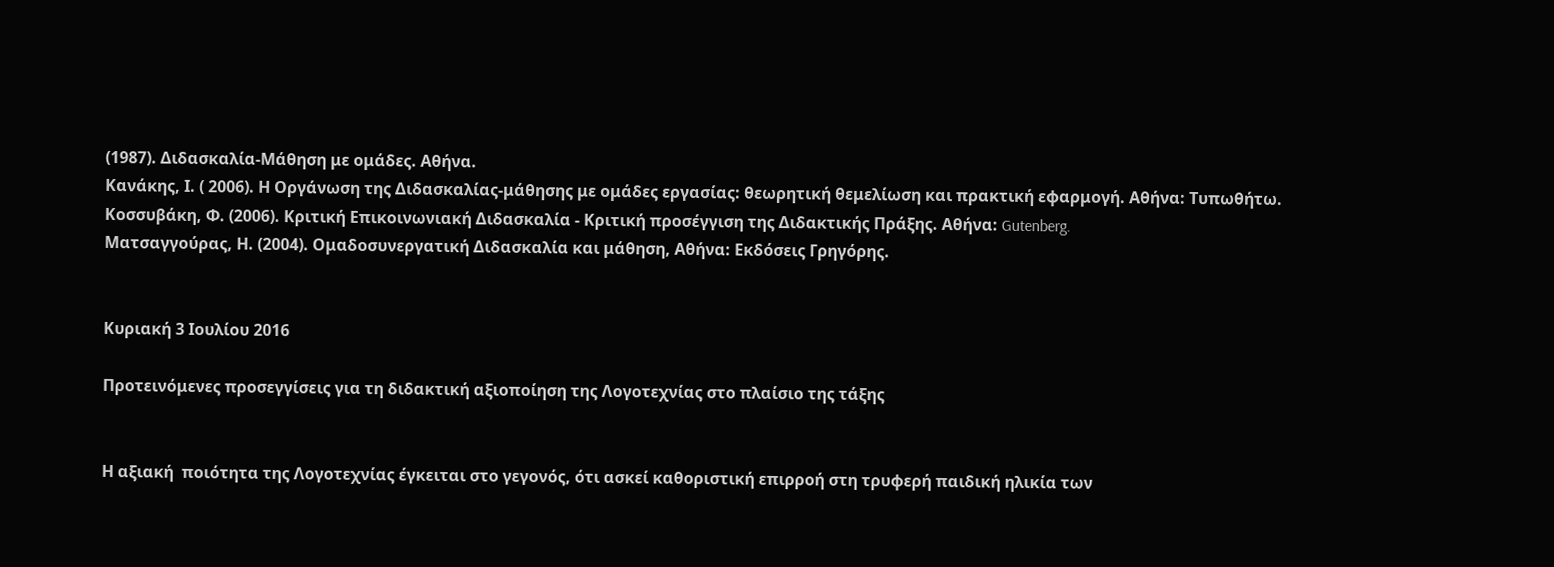(1987). Διδασκαλία-Μάθηση με ομάδες. Αθήνα.
Κανάκης, Ι. ( 2006). Η Οργάνωση της Διδασκαλίας-μάθησης με ομάδες εργασίας: θεωρητική θεμελίωση και πρακτική εφαρμογή. Αθήνα: Τυπωθήτω.
Κοσσυβάκη, Φ. (2006). Κριτική Επικοινωνιακή Διδασκαλία - Κριτική προσέγγιση της Διδακτικής Πράξης. Αθήνα: Gutenberg.
Ματσαγγούρας, Η. (2004). Ομαδοσυνεργατική Διδασκαλία και μάθηση, Αθήνα: Εκδόσεις Γρηγόρης.


Κυριακή 3 Ιουλίου 2016

Προτεινόμενες προσεγγίσεις για τη διδακτική αξιοποίηση της Λογοτεχνίας στο πλαίσιο της τάξης


Η αξιακή  ποιότητα της Λογοτεχνίας έγκειται στο γεγονός, ότι ασκεί καθοριστική επιρροή στη τρυφερή παιδική ηλικία των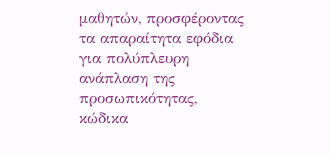μαθητών, προσφέροντας τα απαραίτητα εφόδια για πολύπλευρη ανάπλαση της προσωπικότητας, κώδικα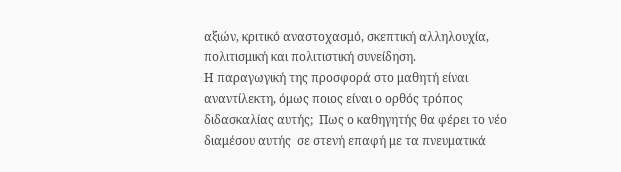αξιών, κριτικό αναστοχασμό, σκεπτική αλληλουχία, πολιτισμική και πολιτιστική συνείδηση.
Η παραγωγική της προσφορά στο μαθητή είναι αναντίλεκτη, όμως ποιος είναι ο ορθός τρόπος διδασκαλίας αυτής;  Πως ο καθηγητής θα φέρει το νέο διαμέσoυ αυτής  σε στενή επαφή με τα πνευματικά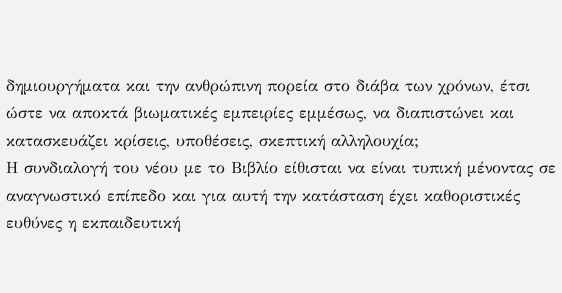δημιουργήματα και την ανθρώπινη πορεία στο διάβα των χρόνων, έτσι ώστε να αποκτά βιωματικές εμπειρίες εμμέσως, να διαπιστώνει και κατασκευάζει κρίσεις, υποθέσεις, σκεπτική αλληλουχία;
Η συνδιαλογή του νέου με το Βιβλίο είθισται να είναι τυπική μένοντας σε αναγνωστικό επίπεδο και για αυτή την κατάσταση έχει καθοριστικές ευθύνες η εκπαιδευτική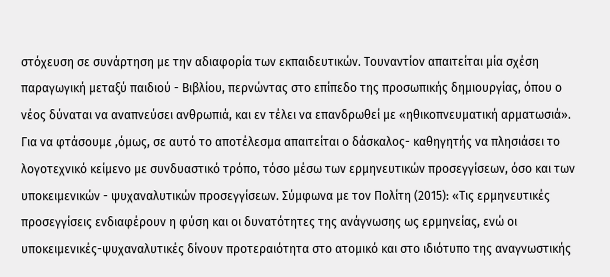στόχευση σε συνάρτηση με την αδιαφορία των εκπαιδευτικών. Τουναντίον απαιτείται μία σχέση παραγωγική μεταξύ παιδιού - Βιβλίου, περνώντας στο επίπεδο της προσωπικής δημιουργίας, όπου ο νέος δύναται να αναπνεύσει ανθρωπιά, και εν τέλει να επανδρωθεί με «ηθικοπνευματική αρματωσιά». Για να φτάσουμε ,όμως, σε αυτό το αποτέλεσμα απαιτείται ο δάσκαλος- καθηγητής να πλησιάσει το λογοτεχνικό κείμενο με συνδυαστικό τρόπο, τόσο μέσω των ερμηνευτικών προσεγγίσεων, όσο και των υποκειμενικών - ψυχαναλυτικών προσεγγίσεων. Σύμφωνα με τον Πολίτη (2015): «Τις ερμηνευτικές προσεγγίσεις ενδιαφέρουν η φύση και οι δυνατότητες της ανάγνωσης ως ερμηνείας, ενώ οι υποκειμενικές-ψυχαναλυτικές δίνουν προτεραιότητα στο ατομικό και στο ιδιότυπο της αναγνωστικής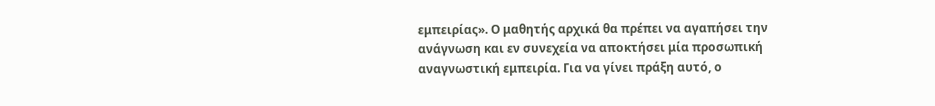εμπειρίας». Ο μαθητής αρχικά θα πρέπει να αγαπήσει την ανάγνωση και εν συνεχεία να αποκτήσει μία προσωπική αναγνωστική εμπειρία. Για να γίνει πράξη αυτό, ο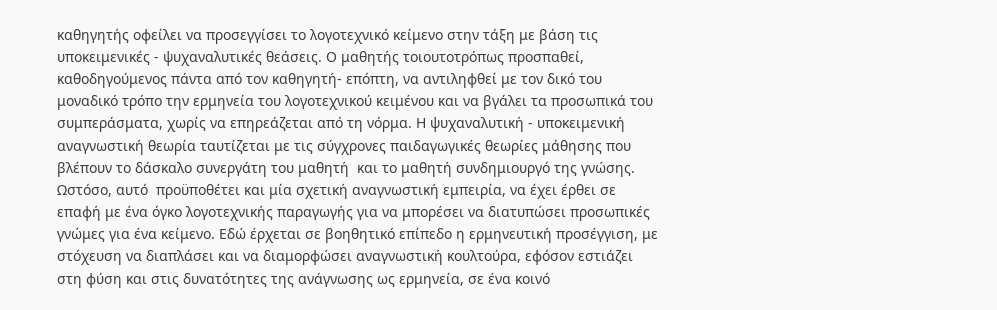καθηγητής οφείλει να προσεγγίσει το λογοτεχνικό κείμενο στην τάξη με βάση τις υποκειμενικές - ψυχαναλυτικές θεάσεις. Ο μαθητής τοιουτοτρόπως προσπαθεί, καθοδηγούμενος πάντα από τον καθηγητή- επόπτη, να αντιληφθεί με τον δικό του μοναδικό τρόπο την ερμηνεία του λογοτεχνικού κειμένου και να βγάλει τα προσωπικά του συμπεράσματα, χωρίς να επηρεάζεται από τη νόρμα. Η ψυχαναλυτική - υποκειμενική αναγνωστική θεωρία ταυτίζεται με τις σύγχρονες παιδαγωγικές θεωρίες μάθησης που βλέπουν το δάσκαλο συνεργάτη του μαθητή  και το μαθητή συνδημιουργό της γνώσης. Ωστόσο, αυτό  προϋποθέτει και μία σχετική αναγνωστική εμπειρία, να έχει έρθει σε επαφή με ένα όγκο λογοτεχνικής παραγωγής για να μπορέσει να διατυπώσει προσωπικές γνώμες για ένα κείμενο. Εδώ έρχεται σε βοηθητικό επίπεδο η ερμηνευτική προσέγγιση, με στόχευση να διαπλάσει και να διαμορφώσει αναγνωστική κουλτούρα, εφόσον εστιάζει στη φύση και στις δυνατότητες της ανάγνωσης ως ερμηνεία, σε ένα κοινό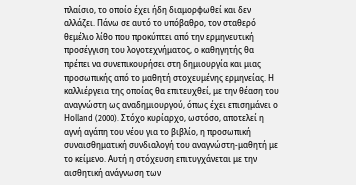πλαίσιο, το οποίο έχει ήδη διαμορφωθεί και δεν αλλάζει. Πάνω σε αυτό το υπόβαθρο, τον σταθερό θεμέλιο λίθο που προκύπτει από την ερμηνευτική προσέγγιση του λογοτεχνήματος, ο καθηγητής θα πρέπει να συνεπικουρήσει στη δημιουργία και μιας προσωπικής από το μαθητή στοχευμένης ερμηνείας. Η καλλιέργεια της οποίας θα επιτευχθεί, με την θέαση του αναγνώστη ως αναδημιουργού, όπως έχει επισημάνει ο Ηοlland (2000). Στόχο κυρίαρχο, ωστόσο, αποτελεί η αγνή αγάπη του νέου για το βιβλίο, η προσωπική συναισθηματική συνδιαλογή του αναγνώστη-μαθητή με το κείμενο. Αυτή η στόχευση επιτυγχάνεται με την αισθητική ανάγνωση των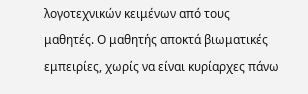λογοτεχνικών κειμένων από τους μαθητές. Ο μαθητής αποκτά βιωματικές εμπειρίες, χωρίς να είναι κυρίαρχες πάνω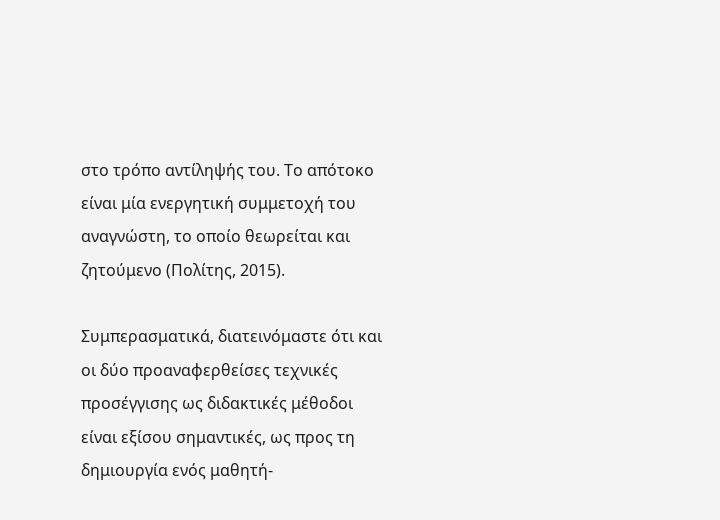στο τρόπο αντίληψής του. Το απότοκο είναι μία ενεργητική συμμετοχή του αναγνώστη, το οποίο θεωρείται και ζητούμενο (Πολίτης, 2015).

Συμπερασματικά, διατεινόμαστε ότι και οι δύο προαναφερθείσες τεχνικές προσέγγισης ως διδακτικές μέθοδοι είναι εξίσου σημαντικές, ως προς τη δημιουργία ενός μαθητή-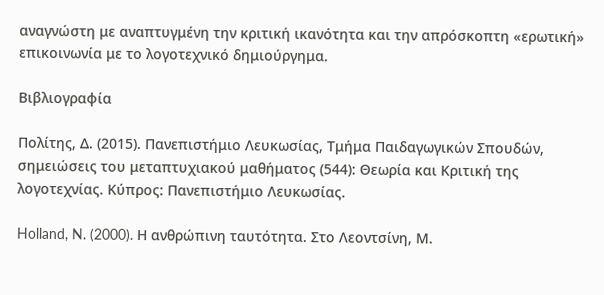αναγνώστη με αναπτυγμένη την κριτική ικανότητα και την απρόσκοπτη «ερωτική» επικοινωνία με το λογοτεχνικό δημιούργημα.

Βιβλιογραφία

Πολίτης, Δ. (2015). Πανεπιστήμιο Λευκωσίας, Τμήμα Παιδαγωγικών Σπουδών, σημειώσεις του μεταπτυχιακού μαθήματος (544): Θεωρία και Κριτική της λογοτεχνίας. Κύπρος: Πανεπιστήμιο Λευκωσίας.

Holland, N. (2000). Η ανθρώπινη ταυτότητα. Στο Λεοντσίνη, Μ.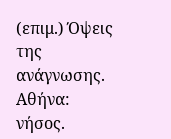(επιμ.) Όψεις της ανάγνωσης. Αθήνα: νήσος.